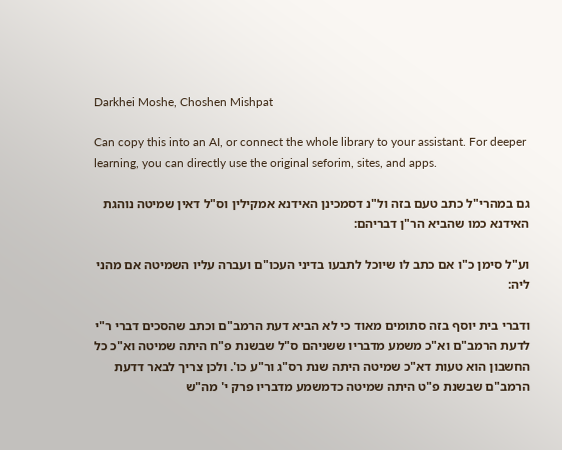Darkhei Moshe, Choshen Mishpat

Can copy this into an AI, or connect the whole library to your assistant. For deeper learning, you can directly use the original seforim, sites, and apps.

גם במהרי"ל כתב טעם בזה ול"נ דסמכינן האידנא אמקילין וס"ל דאין שמיטה נוהגת האידנא כמו שהביא הר"ן דבריהם:

וע"ל סימן כ"ו אם כתב לו שיוכל לתבעו בדיני העכו"ם ועברה עליו השמיטה אם מהני ליה:

ודברי בית יוסף בזה סתומים מאוד כי לא הביא דעת הרמב"ם וכתב שהסכים דברי ר"י לדעת הרמב"ם וא"כ משמע מדבריו ששניהם ס"ל שבשנת פ"ח היתה שמיטה וא"כ כל החשבון הוא טעות דא"כ שמיטה היתה שנת רס"ג ור"ע כו'. ולכן צריך לבאר דדעת הרמב"ם שבשנת פ"ט היתה שמיטה כדמשמע מדבריו פרק י' מה"ש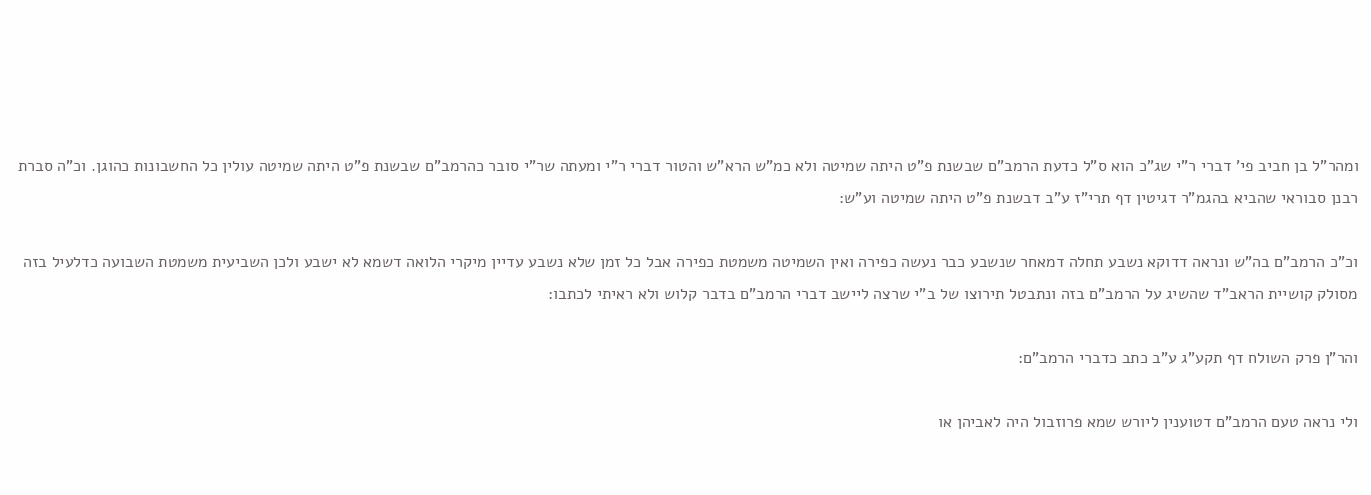ומהר"ל בן חביב פי' דברי ר"י שג"כ הוא ס"ל כדעת הרמב"ם שבשנת פ"ט היתה שמיטה ולא כמ"ש הרא"ש והטור דברי ר"י ומעתה שר"י סובר כהרמב"ם שבשנת פ"ט היתה שמיטה עולין כל החשבונות כהוגן. וכ"ה סברת רבנן סבוראי שהביא בהגמ"ר דגיטין דף תרי"ז ע"ב דבשנת פ"ט היתה שמיטה וע"ש:

וכ"כ הרמב"ם בה"ש ונראה דדוקא נשבע תחלה דמאחר שנשבע כבר נעשה כפירה ואין השמיטה משמטת כפירה אבל כל זמן שלא נשבע עדיין מיקרי הלואה דשמא לא ישבע ולכן השביעית משמטת השבועה כדלעיל בזה מסולק קושיית הראב"ד שהשיג על הרמב"ם בזה ונתבטל תירוצו של ב"י שרצה ליישב דברי הרמב"ם בדבר קלוש ולא ראיתי לכתבו:

והר"ן פרק השולח דף תקע"ג ע"ב כתב כדברי הרמב"ם:

ולי נראה טעם הרמב"ם דטוענין ליורש שמא פרוזבול היה לאביהן או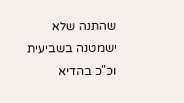שהתנה שלא ישמטנה בשביעית וכ"כ בהדיא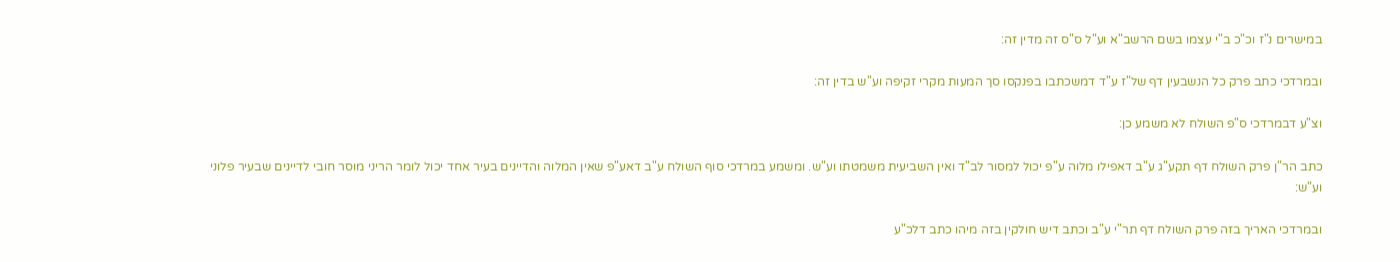במישרים נ"ז וכ"כ ב"י עצמו בשם הרשב"א וע"ל ס"ס זה מדין זה:

ובמרדכי כתב פרק כל הנשבעין דף של"ז ע"ד דמשכתבו בפנקסו סך המעות מקרי זקיפה וע"ש בדין זה:

וצ"ע דבמרדכי ס"פ השולח לא משמע כן:

כתב הר"ן פרק השולח דף תקע"ג ע"ב דאפילו מלוה ע"פ יכול למסור לב"ד ואין השביעית משמטתו וע"ש. ומשמע במרדכי סוף השולח ע"ב דאע"פ שאין המלוה והדיינים בעיר אחד יכול לומר הריני מוסר חובי לדיינים שבעיר פלוני וע"ש:

ובמרדכי האריך בזה פרק השולח דף תר"י ע"ב וכתב דיש חולקין בזה מיהו כתב דלכ"ע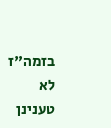בזמה"ז לא טענינן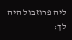ליה פרוזבול היה לך: